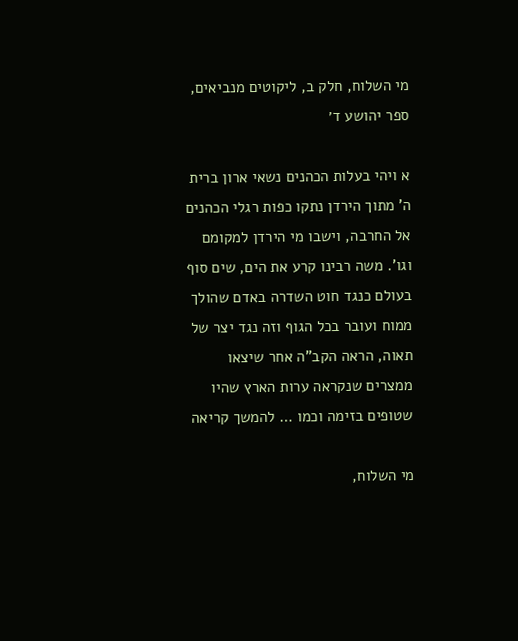מי השלוח, חלק ב, ליקוטים מנביאים, ספר יהושע ד׳

א ויהי בעלות הכהנים נשאי ארון ברית ה' מתוך הירדן נתקו כפות רגלי הכהנים אל החרבה, וישבו מי הירדן למקומם וגו'. משה רבינו קרע את הים, שים סוף בעולם כנגד חוט השדרה באדם שהולך ממוח ועובר בכל הגוף וזה נגד יצר של תאוה, הראה הקב"ה אחר שיצאו ממצרים שנקראה ערות הארץ שהיו שטופים בזימה וכמו … להמשך קריאה

מי השלוח,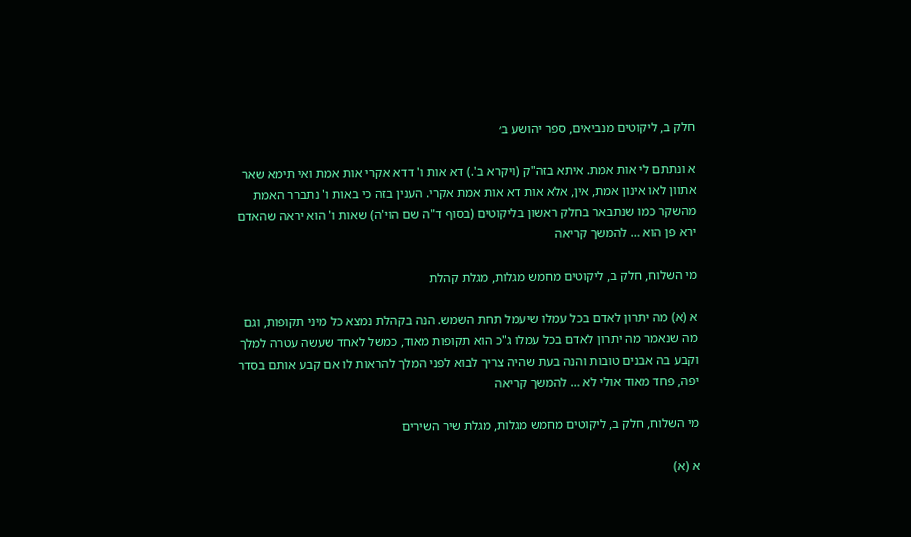חלק ב, ליקוטים מנביאים, ספר יהושע ב׳

א ונתתם לי אות אמת. איתא בזה"ק (ויקרא ב'.) דא אות ו' דדא אקרי אות אמת ואי תימא שאר אתוון לאו אינון אמת, אין, אלא אות דא אות אמת אקרי. הענין בזה כי באות ו' נתברר האמת מהשקר כמו שנתבאר בחלק ראשון בליקוטים (בסוף ד"ה שם הוי'ה) שאות ו' הוא יראה שהאדם ירא פן הוא … להמשך קריאה

מי השלוח, חלק ב, ליקוטים מחמש מגלות, מגלת קהלת

א (א) מה יתרון לאדם בכל עמלו שיעמל תחת השמש. הנה בקהלת נמצא כל מיני תקופות, וגם מה שנאמר מה יתרון לאדם בכל עמלו ג"כ הוא תקופות מאוד, כמשל לאחד שעשה עטרה למלך וקבע בה אבנים טובות והנה בעת שהיה צריך לבוא לפני המלך להראות לו אם קבע אותם בסדר יפה, פחד מאוד אולי לא … להמשך קריאה

מי השלוח, חלק ב, ליקוטים מחמש מגלות, מגלת שיר השירים

א (א)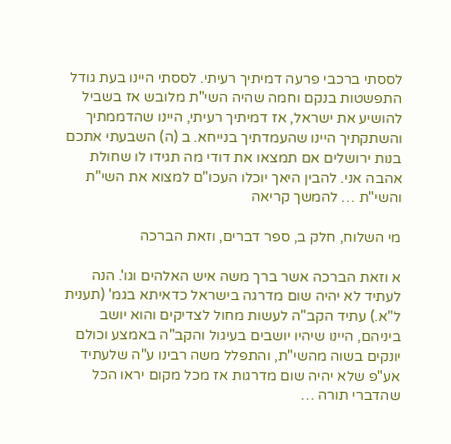לססתי ברכבי פרעה דמיתיך רעיתי. לססתי היינו בעת גודל התפשטות בנקם וחמה שהיה השי"ת מלובש אז בשביל להושיע את ישראל, אז דמיתיך רעיתי, היינו שהדממתיך והשתקתיך היינו שהעמדתיך בנייחא. ב (ה) השבעתי אתכם בנות ירושלים אם תמצאו את דודי מה תגידו לו שחולת אהבה אני. להבין היאך יוכלו העכו"ם למצוא את השי"ת והשי"ת … להמשך קריאה

מי השלוח, חלק ב, ספר דברים, וזאת הברכה

א וזאת הברכה אשר ברך משה איש האלהים וגו'. הנה לעתיד לא יהיה שום מדרגה בישראל כדאיתא בגמ' (תענית ל"א.) עתיד הקב"ה לעשות מחול לצדיקים והוא יושב ביניהם, היינו שיהיו יושבים בעיגול והקב"ה באמצע וכולם יונקים בשוה מהשי"ת, והתפלל משה רבינו ע"ה שלעתיד אע"פ שלא יהיה שום מדרגות אז מכל מקום יראו הכל שהדברי תורה …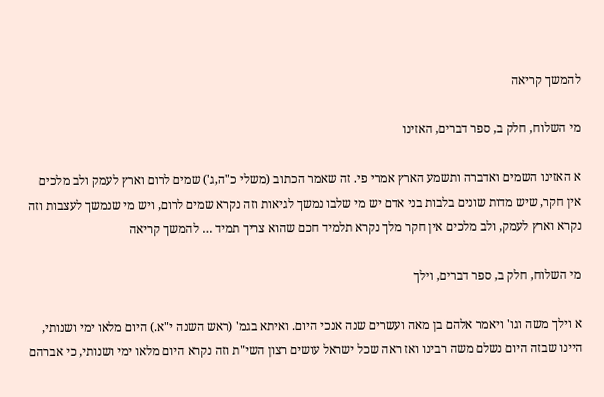להמשך קריאה

מי השלוח, חלק ב, ספר דברים, האזינו

א האזינו השמים ואדברה ותשמע הארץ אמרי פי. זה שאמר הכתוב (משלי כ"ה,ג') שמים לרום וארץ לעמק ולב מלכים אין חקר, שיש מדות שונים בלבות בני אדם יש מי שלבו נמשך לגיאות וזה נקרא שמים לרום, ויש מי שנמשך לעצבות וזה נקרא וארץ לעמק, ולב מלכים אין חקר מלך נקרא תלמיד חכם שהוא צריך תמיד … להמשך קריאה

מי השלוח, חלק ב, ספר דברים, וילך

א וילך משה וגו' ויאמר אלהם בן מאה ועשרים שנה אנכי היום. ואיתא בגמ' (ראש השנה י"א.) היום מלאו ימי ושנותי, היינו שבזה היום נשלם משה רבינו ואז ראה שכל ישראל עושים רצון השי"ת וזה נקרא היום מלאו ימי ושנותי, כי אברהם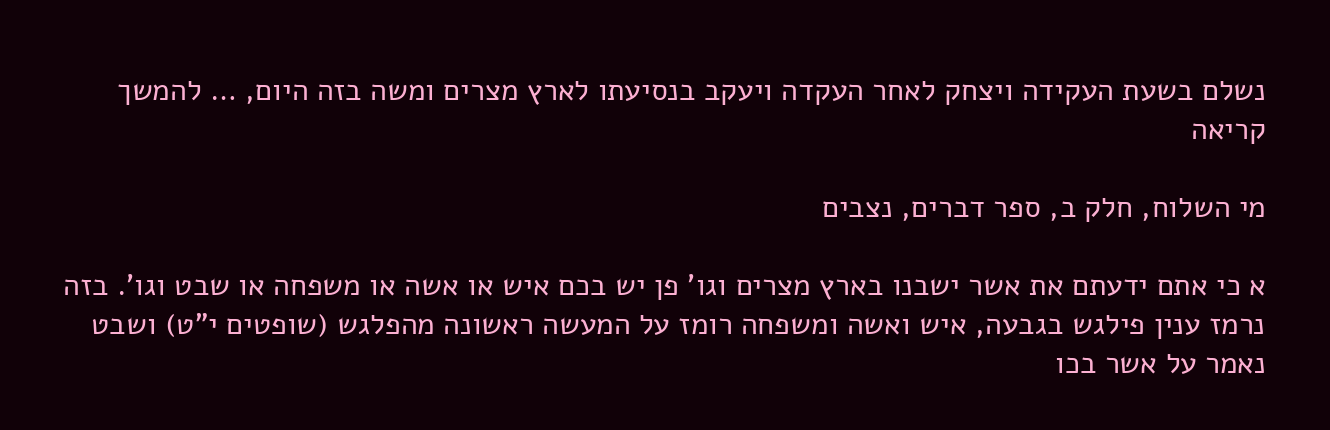נשלם בשעת העקידה ויצחק לאחר העקדה ויעקב בנסיעתו לארץ מצרים ומשה בזה היום, … להמשך קריאה

מי השלוח, חלק ב, ספר דברים, נצבים

א כי אתם ידעתם את אשר ישבנו בארץ מצרים וגו' פן יש בכם איש או אשה או משפחה או שבט וגו'. בזה נרמז ענין פילגש בגבעה, איש ואשה ומשפחה רומז על המעשה ראשונה מהפלגש (שופטים י"ט) ושבט נאמר על אשר בכו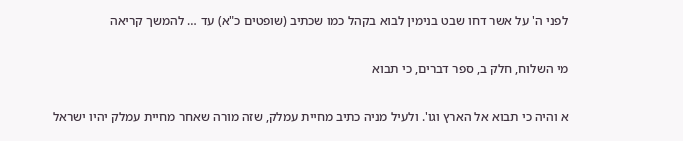לפני ה' על אשר דחו שבט בנימין לבוא בקהל כמו שכתיב (שופטים כ"א) עד … להמשך קריאה

מי השלוח, חלק ב, ספר דברים, כי תבוא

א והיה כי תבוא אל הארץ וגו'. ולעיל מניה כתיב מחיית עמלק, שזה מורה שאחר מחיית עמלק יהיו ישראל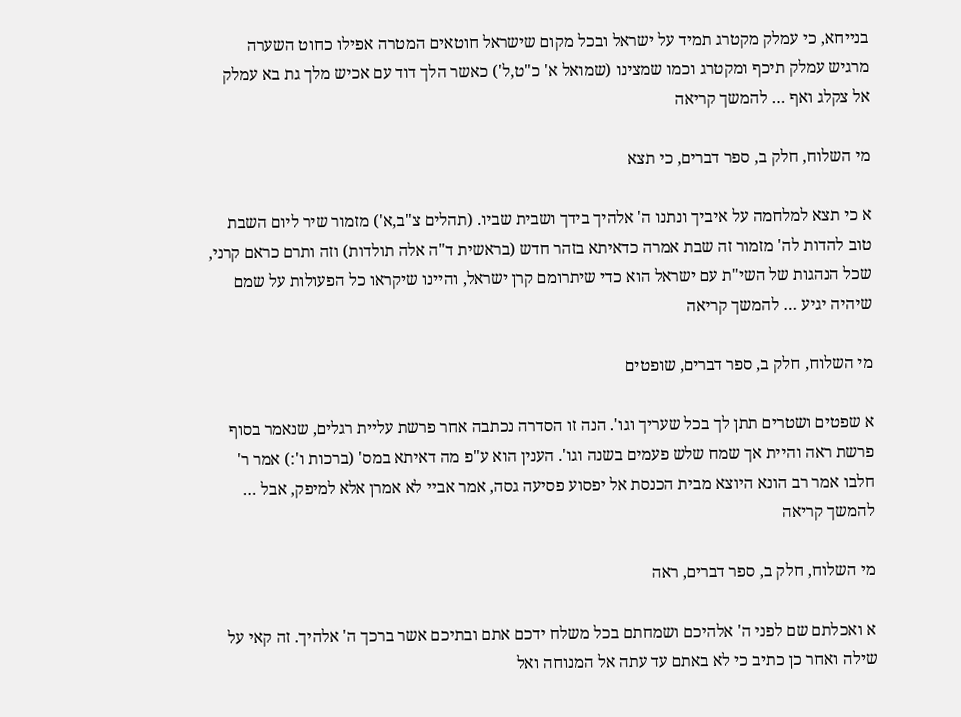בנייחא, כי עמלק מקטרג תמיד על ישראל ובכל מקום שישראל חוטאים המטרה אפילו כחוט השערה מרגיש עמלק תיכף ומקטרג וכמו שמצינו (שמואל א' כ"ט,ל') כאשר הלך דוד עם אכיש מלך גת בא עמלק אל צקלג ואף … להמשך קריאה

מי השלוח, חלק ב, ספר דברים, כי תצא

א כי תצא למלחמה על איביך ונתנו ה' אלהיך בידך ושבית שביו. (תהלים צ"ב,א') מזמור שיר ליום השבת טוב להדות לה' מזמור זה שבת אמרה כדאיתא בזהר חדש (בראשית ד"ה אלה תולדות) וזה ותרם כראם קרני, שכל הנהגות של השי"ת עם ישראל הוא כדי שיתרומם קרן ישראל, והיינו שיקראו כל הפעולות על שמם שיהיה יגיע … להמשך קריאה

מי השלוח, חלק ב, ספר דברים, שופטים

א שפטים ושטרים תתן לך בכל שעריך וגו'. הנה זו הסדרה נכתבה אחר פרשת עליית רגלים, שנאמר בסוף פרשת ראה והיית אך שמח שלש פעמים בשנה וגו'. הענין הוא ע"פ מה דאיתא במס' (ברכות ו':) אמר ר' חלבו אמר רב הונא היוצא מבית הכנסת אל יפסוע פסיעה גסה, אמר אביי לא אמרן אלא למיפק, אבל … להמשך קריאה

מי השלוח, חלק ב, ספר דברים, ראה

א ואכלתם שם לפני ה' אלהיכם ושמחתם בכל משלח ידכם אתם ובתיכם אשר ברכך ה' אלהיך. זה קאי על שילה ואחר כן כתיב כי לא באתם עד עתה אל המנוחה ואל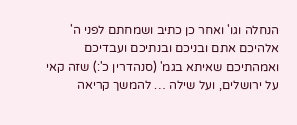הנחלה וגו' ואחר כן כתיב ושמחתם לפני ה' אלהיכם אתם ובניכם ובנתיכם ועבדיכם ואמהתיכם שאיתא בגמ' (סנהדרין כ':) שזה קאי על ירושלים, ועל שילה … להמשך קריאה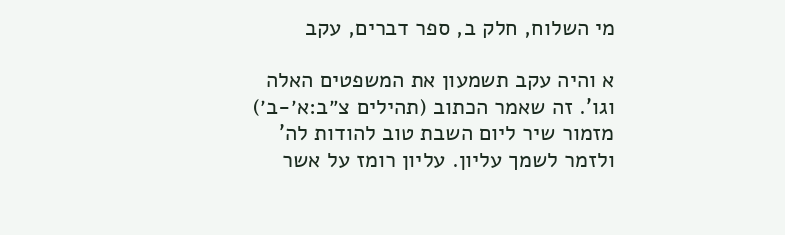מי השלוח, חלק ב, ספר דברים, עקב

א והיה עקב תשמעון את המשפטים האלה וגו'. זה שאמר הכתוב (תהילים צ״ב:א׳-ב׳) מזמור שיר ליום השבת טוב להודות לה' ולזמר לשמך עליון. עליון רומז על אשר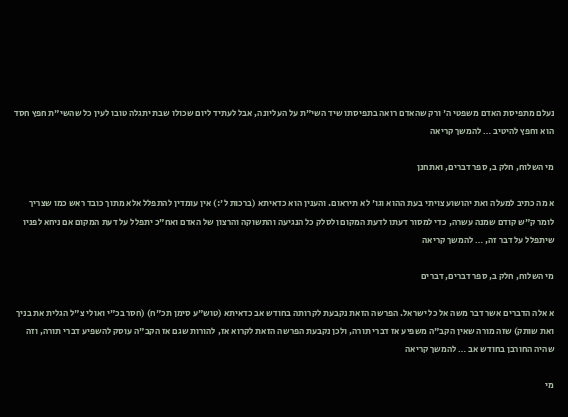נעלם מתפיסת האדם משפטי ה' ורק שהאדם רואה בתפיסתו שיד השי"ת על העליונה, אבל לעתיד ליום שכולו שבת יתגלה טובו לעין כל שהשי"ת חפץ חסד הוא וחפץ להיטיב … להמשך קריאה

מי השלוח, חלק ב, ספר דברים, ואתחנן

א מה כתיב למעלה ואת יהושוע צויתי בעת ההוא וגו' לא תיראום. והענין הוא כדאיתא (ברכות ל':) אין עומדין להתפלל אלא מתוך כובד ראש כמו שצריך לומר ק"ש קודם שמנה עשרה, כדי למסור דעתו לדעת המקום ולסלק כל הנגיעה והתשוקה והרצון של האדם ואח"כ יתפלל על דעת המקום אם ניחא לפניו שיתפלל על דבר זה, … להמשך קריאה

מי השלוח, חלק ב, ספר דברים, דברים

א אלה הדברים אשר דבר משה אל כל ישראל. הפרשה הזאת נקבעת לקרותה בחודש אב כדאיתא (טוש"ע סימן תכ"ח) (חסר בכ"י ואולי צ"ל הגלית את בניך ואת שותק) שזה מורה שאין הקב"ה משפיע אז דברי תורה, ולכן נקבעת הפרשה הזאת לקרוא אז, להורות שגם אז הקב"ה עוסק להשפיע דברי תורה, וזה שהיה החורבן בחודש אב … להמשך קריאה

מי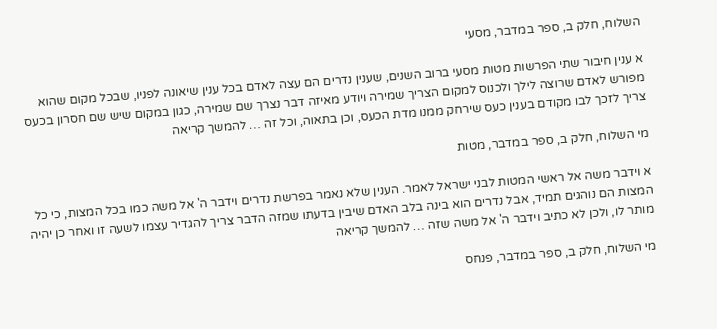השלוח, חלק ב, ספר במדבר, מסעי

א ענין חיבור שתי הפרשות מטות מסעי ברוב השנים, שענין נדרים הם עצה לאדם בכל ענין שיאונה לפניו, שבכל מקום שהוא מפורש לאדם שרוצה לילך ולכנוס למקום הצריך שמירה ויודע מאיזה דבר נצרך שם שמירה, כגון במקום שיש שם חסרון בכעס צריך לזכך לבו מקודם בענין כעס שירחק ממנו מדת הכעס, וכן בתאוה, וכל זה … להמשך קריאה

מי השלוח, חלק ב, ספר במדבר, מטות

א וידבר משה אל ראשי המטות לבני ישראל לאמר. הענין שלא נאמר בפרשת נדרים וידבר ה' אל משה כמו בכל המצות, כי כל המצות הם נוהגים תמיד, אבל נדרים הוא בינה בלב האדם שיבין בדעתו שמזה הדבר צריך להגדיר עצמו לשעה זו ואחר כן יהיה מותר לו, ולכן לא כתיב וידבר ה' אל משה שזה … להמשך קריאה

מי השלוח, חלק ב, ספר במדבר, פנחס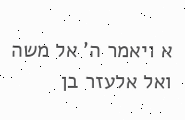א ויאמר ה' אל משה ואל אלעזר בן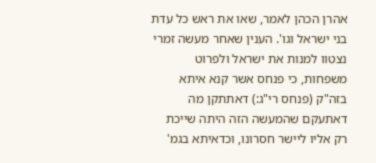אהרן הכהן לאמר, שאו את ראש כל עדת בני ישראל וגו'. הענין שאחר מעשה זמרי נצטוו למנות את ישראל ולפרוט משפחות, כי פנחס אשר קנא איתא בזה"ק (פנחס רי"ג:) דאתתקן מה דאתעקם שהמעשה הזה היתה שייכת רק אליו ליישר חסרונו, וכדאיתא בגמ'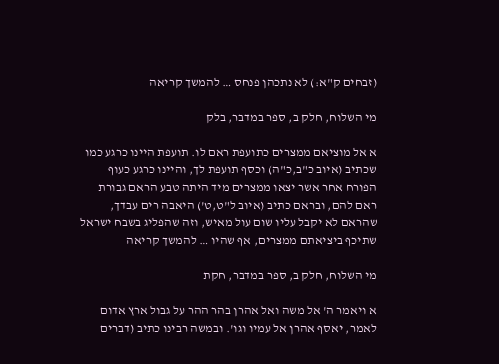(זבחים ק"א:) לא נתכהן פנחס … להמשך קריאה

מי השלוח, חלק ב, ספר במדבר, בלק

א אל מוציאם ממצרים כתועפת ראם לו. תועפת היינו כרגע כמו שכתיב (איוב כ"ב,כ"ה) וכסף תועפת לך, והיינו כרגע כעוף הפורח אחר אשר יצאו ממצרים מיד היתה טבע הראם גבורת ראם להם, ובראם כתיב (איוב ל"ט,ט') היאבה רים עבדך, שהראם לא יקבל עליו שום עול מאיש, וזה שהפליג בשבח ישראל שתיכף ביציאתם ממצרים, אף שהיו … להמשך קריאה

מי השלוח, חלק ב, ספר במדבר, חקת

א ויאמר ה' אל משה ואל אהרן בהר ההר על גבול ארץ אדום לאמר, יאסף אהרן אל עמיו וגו'. ובמשה רבינו כתיב (דברים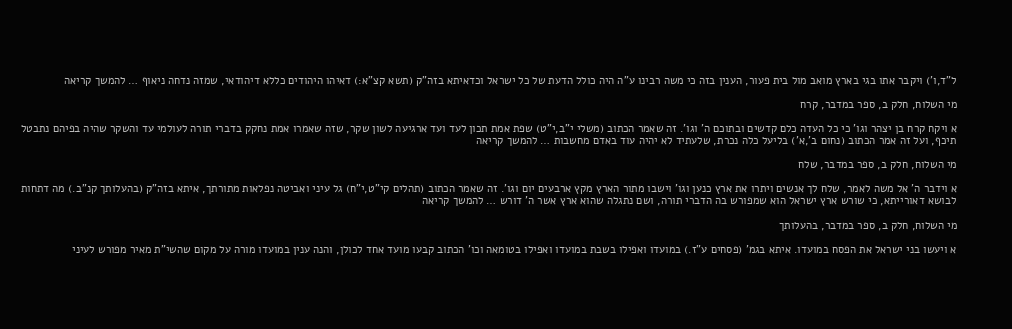ל"ד,ו') ויקבר אתו בגי בארץ מואב מול בית פעור, הענין בזה כי משה רבינו ע"ה היה כולל הדעת של כל ישראל וכדאיתא בזה"ק (תשא קצ"א:) דאיהו היהודים כללא דיהודאי, שמזה נדחה ניאוף … להמשך קריאה

מי השלוח, חלק ב, ספר במדבר, קרח

א ויקח קרח בן יצהר וגו' כי כל העדה כלם קדשים ובתוכם ה' וגו'. זה שאמר הכתוב (משלי י"ב,י"ט) שפת אמת תכון לעד ועד ארגיעה לשון שקר, שזה שאמרו אמת נחקק בדברי תורה לעולמי עד והשקר שהיה בפיהם נתבטל תיכף, ועל זה אמר הכתוב (נחום ב',א') בליעל כלה נכרת, שלעתיד לא יהיה עוד באדם מחשבות … להמשך קריאה

מי השלוח, חלק ב, ספר במדבר, שלח

א וידבר ה' אל משה לאמר, שלח לך אנשים ויתרו את ארץ כנען וגו' וישבו מתור הארץ מקץ ארבעים יום וגו'. זה שאמר הכתוב (תהלים קי"ט,י"ח) גל עיני ואביטה נפלאות מתורתך, איתא בזה"ק (בהעלותך קנ"ב.) מה דתחות לבושא דאורייתא, כי שורש ארץ ישראל הוא שמפורש בה הדברי תורה, ושם נתגלה שהוא ארץ אשר ה' דורש … להמשך קריאה

מי השלוח, חלק ב, ספר במדבר, בהעלותך

א ויעשו בני ישראל את הפסח במועדו. איתא בגמ' (פסחים ע"ז.) במועדו ואפילו בשבת במועדו ואפילו בטומאה וכו' הכתוב קבעו מועד אחד לכולן, והנה ענין במועדו מורה על מקום שהשי"ת מאיר מפורש לעיני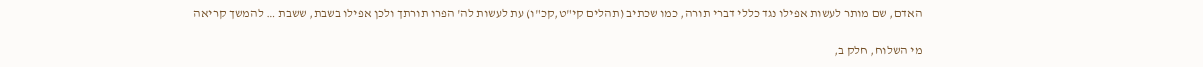האדם, שם מותר לעשות אפילו נגד כללי דברי תורה, כמו שכתיב (תהלים קי"ט,קכ"ו) עת לעשות לה' הפרו תורתך ולכן אפילו בשבת, ששבת … להמשך קריאה

מי השלוח, חלק ב,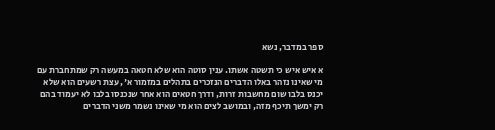ספר במדבר, נשא

א איש איש כי תשטה אשתו. ענין סוטה הוא שלא חטאה במעשה רק שמתחברת עם מי שאינו נזהר באלו הדברים הנזכרים בתהלים במזמור א', עצת רשעים הוא שלא יכנס בלבו שום מחשבות זרות, ודרך חטאים הוא אחר שנכנסו בלבו לא יעמוד בהם רק ימשך תיכף מזה, ובמושב לצים הוא מי שאינו נשמר משני הדברים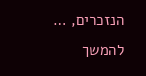הנזכרים, … להמשך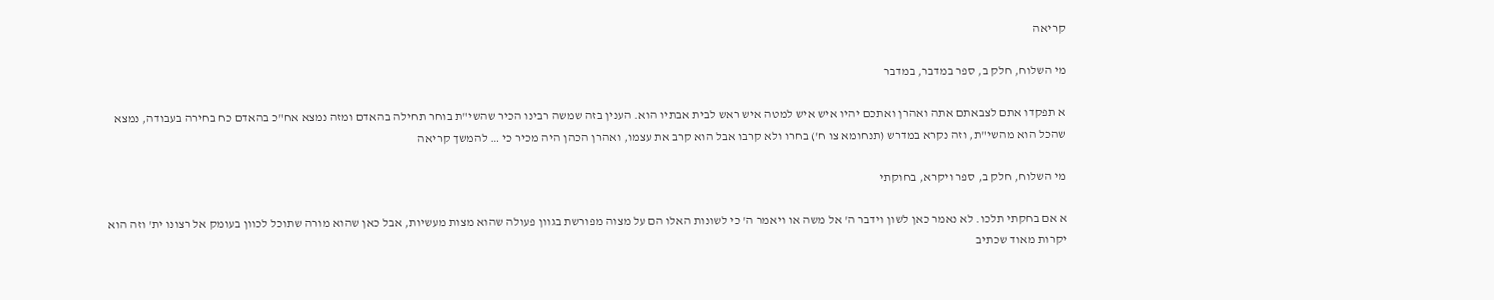קריאה

מי השלוח, חלק ב, ספר במדבר, במדבר

א תפקדו אתם לצבאתם אתה ואהרן ואתכם יהיו איש איש למטה איש ראש לבית אבתיו הוא. הענין בזה שמשה רבינו הכיר שהשי"ת בוחר תחילה בהאדם ומזה נמצא אח"כ בהאדם כח בחירה בעבודה, נמצא שהכל הוא מהשי"ת, וזה נקרא במדרש (תנחומא צו ח') בחרו ולא קרבו אבל הוא קרב את עצמו, ואהרן הכהן היה מכיר כי … להמשך קריאה

מי השלוח, חלק ב, ספר ויקרא, בחוקתי

א אם בחקתי תלכו. לא נאמר כאן לשון וידבר ה' אל משה או ויאמר ה' כי לשונות האלו הם על מצוה מפורשת בגוון פעולה שהוא מצות מעשיות, אבל כאן שהוא מורה שתוכל לכוון בעומק אל רצונו ית' וזה הוא יקרות מאוד שכתיב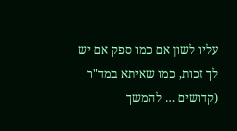עליו לשון אם כמו ספק אם יש לך זכות, כמו שאיתא במד"ר (קדושים … להמשך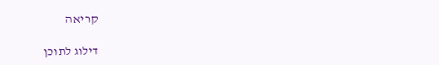קריאה

דילוג לתוכן